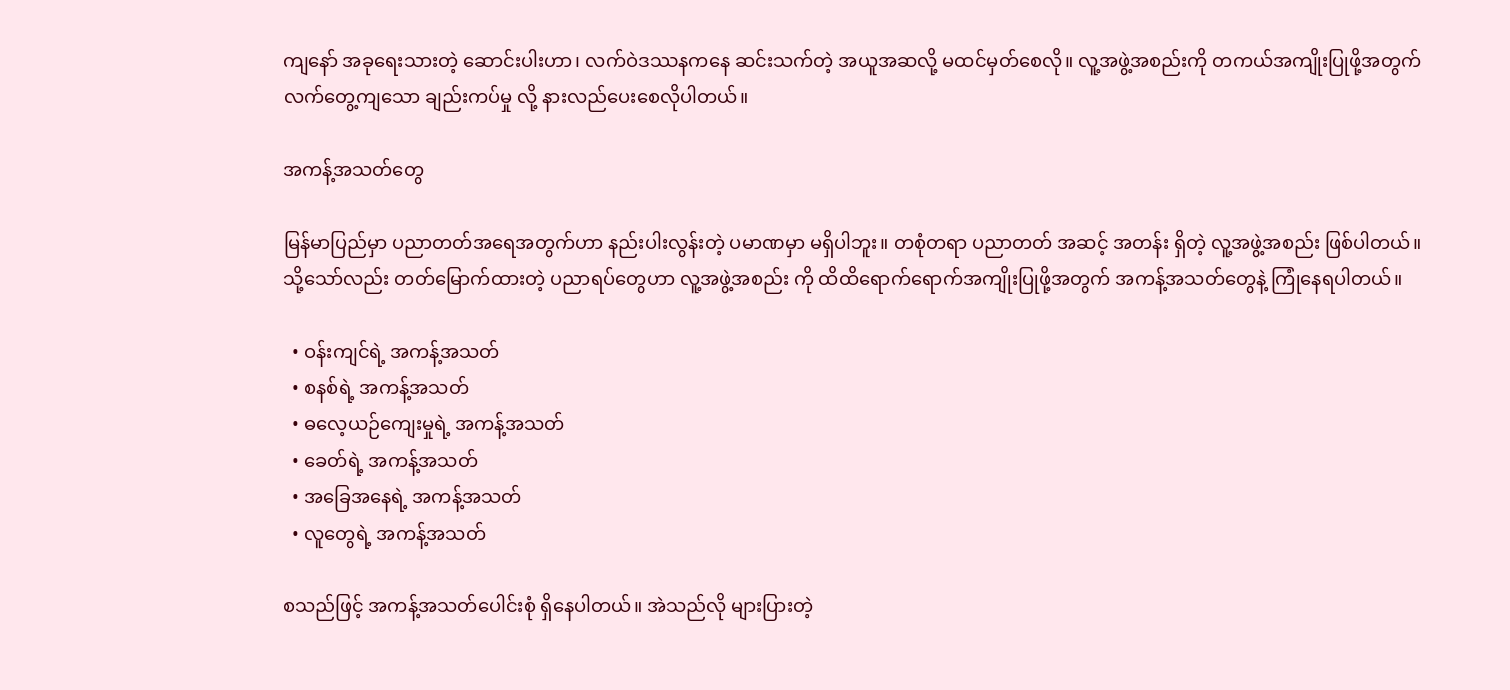ကျနော် အခုရေးသားတဲ့ ဆောင်းပါးဟာ၊ လက်ဝဲဒဿနကနေ ဆင်းသက်တဲ့ အယူအဆလို့ မထင်မှတ်စေလို။ လူ့အဖွဲ့အစည်းကို တကယ်အကျိုးပြုဖို့အတွက် လက်တွေ့ကျသော ချည်းကပ်မှု လို့ နားလည်ပေးစေလိုပါတယ်။

အကန့်အသတ်တွေ

မြန်မာပြည်မှာ ပညာတတ်အရေအတွက်ဟာ နည်းပါးလွန်းတဲ့ ပမာဏမှာ မရှိပါဘူး။ တစုံတရာ ပညာတတ် အဆင့် အတန်း ရှိတဲ့ လူ့အဖွဲ့အစည်း ဖြစ်ပါတယ်။ သို့သော်လည်း တတ်မြောက်ထားတဲ့ ပညာရပ်တွေဟာ လူ့အဖွဲ့အစည်း ကို ထိထိရောက်ရောက်အကျိုးပြုဖို့အတွက် အကန့်အသတ်တွေနဲ့ ကြုံနေရပါတယ်။

  • ဝန်းကျင်ရဲ့ အကန့်အသတ်
  • စနစ်ရဲ့ အကန့်အသတ်
  • ဓလေ့ယဉ်ကျေးမှုရဲ့ အကန့်အသတ်
  • ခေတ်ရဲ့ အကန့်အသတ်
  • အခြေအနေရဲ့ အကန့်အသတ်
  • လူတွေရဲ့ အကန့်အသတ်

စသည်ဖြင့် အကန့်အသတ်ပေါင်းစုံ ရှိနေပါတယ်။ အဲသည်လို များပြားတဲ့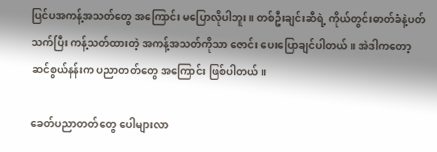ပြင်ပအကန့်အသတ်တွေ အကြောင်း မပြောလိုပါဘူး။ တစ်ဦးချင်းဆီရဲ့ ကိုယ်တွင်းဓာတ်ခံနဲ့ပတ်သက်ပြီး ကန့်သတ်ထားတဲ့ အကန့်အသတ်ကိုသာ ဇောင်း ပေးပြောချင်ပါတယ်။ အဲဒါကတော့ ဆင်စွယ်နန်းက ပညာတတ်တွေ အကြောင်း ဖြစ်ပါတယ်။

ခေတ်ပညာတတ်တွေ ပေါများလာ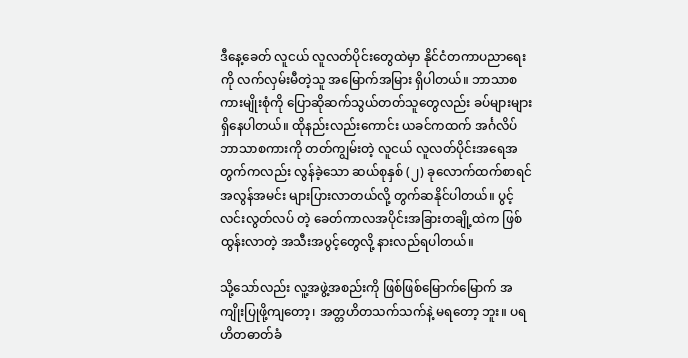ဒီနေ့ခေတ် လူငယ် လူလတ်ပိုင်းတွေထဲမှာ နိုင်ငံတကာပညာရေးကို လက်လှမ်းမီတဲ့သူ အမြောက်အမြား ရှိပါတယ်။ ဘာသာစကားမျိုးစုံကို ပြောဆိုဆက်သွယ်တတ်သူတွေလည်း ခပ်များများ ရှိနေပါတယ်။ ထိုနည်းလည်းကောင်း ယခင်ကထက် အင်္ဂလိပ်ဘာသာစကားကို တတ်ကျွမ်းတဲ့ လူငယ် လူလတ်ပိုင်းအရေအတွက်ကလည်း လွန်ခဲ့သော ဆယ်စုနှစ် (၂) ခုလောက်ထက်စာရင် အလွန်အမင်း များပြားလာတယ်လို့ တွက်ဆနိုင်ပါတယ်။ ပွင့်လင်းလွတ်လပ် တဲ့ ခေတ်ကာလအပိုင်းအခြားတချို့ထဲက ဖြစ်ထွန်းလာတဲ့ အသီးအပွင့်တွေလို့ နားလည်ရပါတယ်။

သို့သော်လည်း လူ့အဖွဲ့အစည်းကို ဖြစ်ဖြစ်မြောက်မြောက် အကျိုးပြုဖို့ကျတော့၊ အတ္တဟိတသက်သက်နဲ့ မရတော့ ဘူး။ ပရဟိတဓာတ်ခံ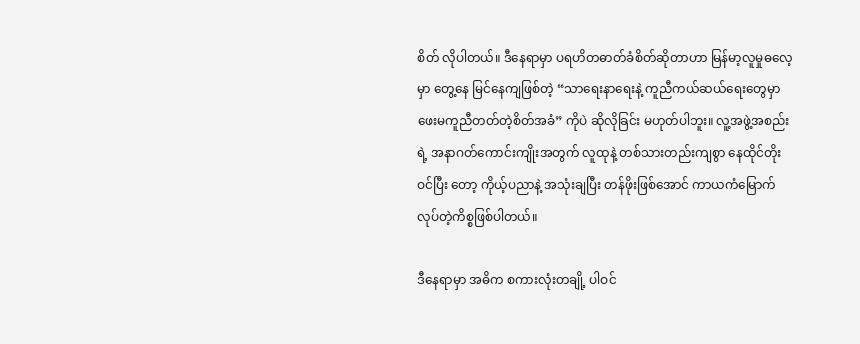စိတ် လိုပါတယ်။ ဒီနေရာမှာ ပရဟိတဓာတ်ခံစိတ်ဆိုတာဟာ မြန်မာ့လူမှုဓလေ့မှာ တွေ့နေ မြင်နေကျဖြစ်တဲ့ “သာရေးနာရေးနဲ့ ကူညီကယ်ဆယ်ရေးတွေမှာ ဖေးမကူညီတတ်တဲ့စိတ်အခံ” ကိုပဲ ဆိုလိုခြင်း မဟုတ်ပါဘူး။ လူ့အဖွဲ့အစည်းရဲ့ အနာဂတ်ကောင်းကျိုးအတွက် လူထုနဲ့ တစ်သားတည်းကျစွာ နေထိုင်တိုးဝင်ပြီး တော့ ကိုယ့်ပညာနဲ့ အသုံးချပြီး တန်ဖိုးဖြစ်အောင် ကာယကံမြောက်လုပ်တဲ့ကိစ္စဖြစ်ပါတယ်။

ဒီနေရာမှာ အဓိက စကားလုံးတချို့ ပါဝင်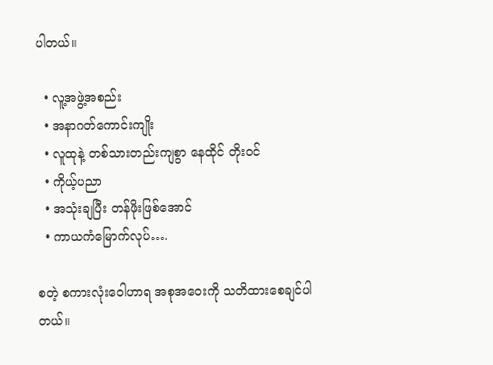ပါတယ်။

  • လူ့အဖွဲ့အစည်း
  • အနာဂတ်ကောင်းကျိုး
  • လူထုနဲ့ တစ်သားတည်းကျစွာ နေထိုင် တိုးဝင်
  • ကိုယ့်ပညာ
  • အသုံးချပြီး တန်ဖိုးဖြစ်အောင်
  • ကာယကံမြောက်လုပ်….

စတဲ့ စကားလုံးဝေါဟာရ အစုအဝေးကို သတိထားစေချင်ပါတယ်။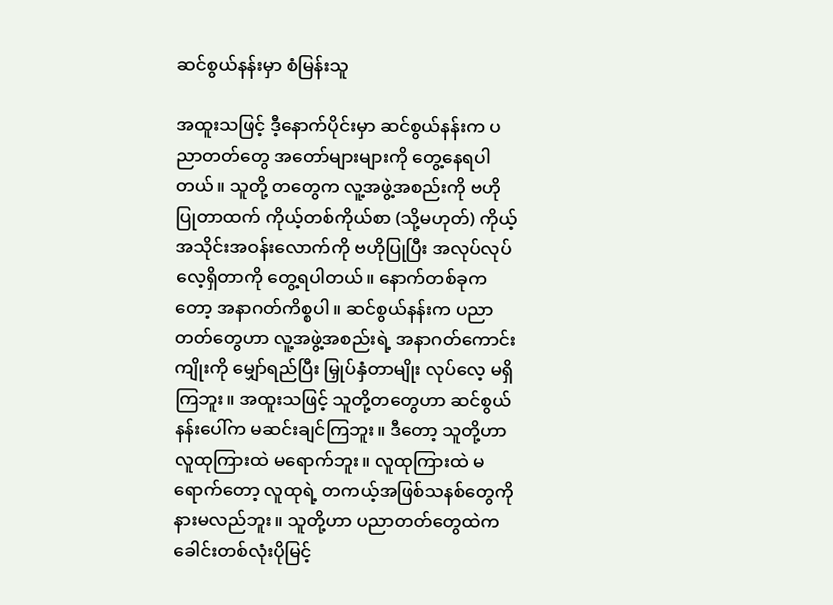ဆင်စွယ်နန်းမှာ စံမြန်းသူ

အထူးသဖြင့် ဒီ့နောက်ပိုင်းမှာ ဆင်စွယ်နန်းက ပညာတတ်တွေ အတော်များများကို တွေ့နေရပါတယ်။ သူတို့ တတွေက လူ့အဖွဲ့အစည်းကို ဗဟိုပြုတာထက် ကိုယ့်တစ်ကိုယ်စာ (သို့မဟုတ်) ကိုယ့်အသိုင်းအဝန်းလောက်ကို ဗဟိုပြုပြီး အလုပ်လုပ်လေ့ရှိတာကို တွေ့ရပါတယ်။ နောက်တစ်ခုကတော့ အနာဂတ်ကိစ္စပါ။ ဆင်စွယ်နန်းက ပညာတတ်တွေဟာ လူ့အဖွဲ့အစည်းရဲ့ အနာဂတ်ကောင်းကျိုးကို မျှော်ရည်ပြီး မြှုပ်နှံတာမျိုး လုပ်လေ့ မရှိကြဘူး။ အထူးသဖြင့် သူတို့တတွေဟာ ဆင်စွယ်နန်းပေါ်က မဆင်းချင်ကြဘူး။ ဒီတော့ သူတို့ဟာ လူထုကြားထဲ မရောက်ဘူး။ လူထုကြားထဲ မရောက်တော့ လူထုရဲ့ တကယ့်အဖြစ်သနစ်တွေကို နားမလည်ဘူး။ သူတို့ဟာ ပညာတတ်တွေထဲက ခေါင်းတစ်လုံးပိုမြင့်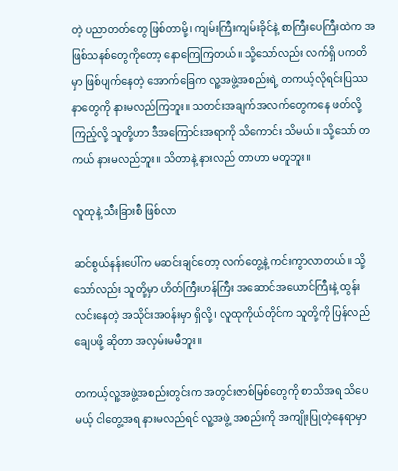တဲ့ ပညာတတ်တွေ ဖြစ်တာမို့၊ ကျမ်းကြီးကျမ်းခိုင်နဲ့ စာကြီးပေကြီးထဲက အဖြစ်သနစ်တွေကိုတော့ နောကြေကြတယ်။ သို့သော်လည်း လက်ရှိ ပကတိမှာ ဖြစ်ပျက်နေတဲ့ အောက်ခြေက လူ့အဖွဲ့အစည်းရဲ့ တကယ့်လိုရင်းပြဿနာတွေကို နားမလည်ကြဘူး။ သတင်းအချက်အလက်တွေကနေ ဖတ်လို့ ကြည့်လို့ သူတို့ဟာ ဒီအကြောင်းအရာကို သိကောင်း သိမယ်။ သို့သော် တကယ် နားမလည်ဘူး။ သိတာနဲ့ နားလည် တာဟာ မတူဘူး။

လူထုနဲ့ သီးခြားစီ ဖြစ်လာ

ဆင်စွယ်နန်းပေါ်က မဆင်းချင်တော့ လက်တွေ့နဲ့ ကင်းကွာလာတယ်။ သို့သော်လည်း သူတို့မှာ ဟိတ်ကြီးဟန်ကြီး အဆောင်အယောင်ကြီးနဲ့ ထွန်းလင်းနေတဲ့ အသိုင်းအဝန်းမှာ ရှိလို့၊ လူထုကိုယ်တိုင်က သူတို့ကို ပြန်လည် ချေပဖို့ ဆိုတာ အလှမ်းမမီဘူး။

တကယ့်လူ့အဖွဲ့အစည်းတွင်းက အတွင်းဇာစ်မြစ်တွေကို စာသိအရ သိပေမယ့် ငါတွေ့အရ နားမလည်ရင် လူ့အဖွဲ့ အစည်းကို အကျိုးပြုတဲ့နေရာမှာ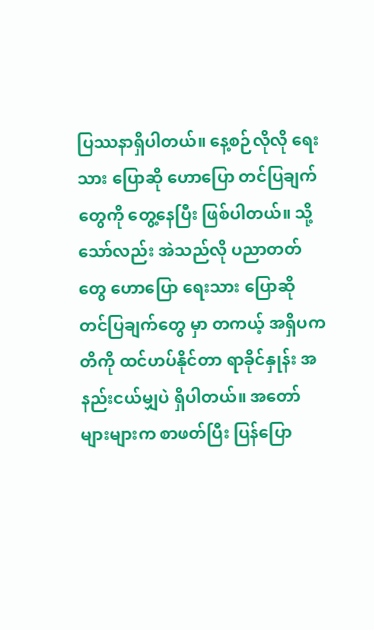ပြဿနာရှိပါတယ်။ နေ့စဉ်လိုလို ရေးသား ပြောဆို ဟောပြော တင်ပြချက်တွေကို တွေ့နေပြီး ဖြစ်ပါတယ်။ သို့သော်လည်း အဲသည်လို ပညာတတ်တွေ ဟောပြော ရေးသား ပြောဆို တင်ပြချက်တွေ မှာ တကယ့် အရှိပကတိကို ထင်ဟပ်နိုင်တာ ရာခိုင်နှုန်း အနည်းငယ်မျှပဲ ရှိပါတယ်။ အတော်များများက စာဖတ်ပြီး ပြန်ပြော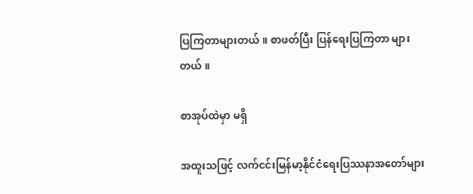ပြကြတာများတယ်။ စာဖတ်ပြီး ပြန်ရေးပြကြတာ များတယ်။

စာအုပ်ထဲမှာ မရှိ

အထူးသဖြင့် လက်ငင်းမြန်မာ့နိုင်ငံရေးပြဿနာအတော်များ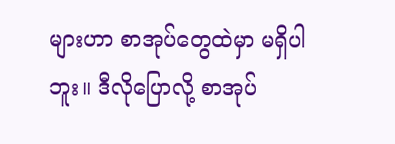များဟာ စာအုပ်တွေထဲမှာ မရှိပါဘူး။ ဒီလိုပြောလို့ စာအုပ်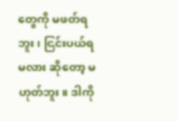တွေကို မဖတ်ရဘူး၊ ငြင်းပယ်ရမလား ဆိုတော့ မဟုတ်ဘူး။ ဒါကို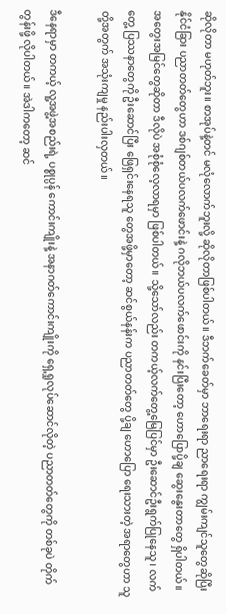ဆိုလိုတာ မဟုတ်ဘူး။ စာအုပ်နဲ့တင် မလုံလောက်ဘူးလို့ ဆိုလိုတာဖြစ်ပါတယ်။ ဒီဘက်ခေတ်မှာ ဘာရေးရာ ညာရေးရာ ကျွမ်းကျင်သူတွေဆိုပြီး နိုင်ငံခြား ပညာတတ်တွေဟာ ဒစ်ဂျစ်တယ်ပလက်ဖောင်းနဲ့ ဂလိုဘယ်ပလက်ဖောင်းကို နင်းပြီးတော့ ဟောပြောပို့ချ ဆွေးနွေးတာတွေ ရှိပါတယ်။ အတွေးအမြင်တွေဆိုတာ ဒီလိုပဲ အစုံစုံလေ့လာရမှာ ဖြစ်ပါတယ်။ သို့သော်လည်း တကယ့်လက်တွေ့မြေပြင်မှာ ဦးဆောင်ဦးရွက်ပြုနေသူ၊ လက်တွေ့ ပြဿနာတွေကို ဦးဆောင်ပြီး ဖြေရှင်းနေရသူ တွေအဖို့မှာတော့ ဆင်စွယ်နန်းက ပညာတတ်တွေ ပို့ချ ဟောပြော ရေးသားတဲ့ အရာတွေဟာ သူတို့အတွက် အသုံးကျမှု နည်းပါးလှတယ်။

ဒီနေရာမှာ တကယ့် လူ့အဖွဲ့အစည်းရဲ့ ပစ္စုပ္ပန် ကောင်းကျိုးနဲ့ အနာဂတ်ကောင်းကျိုးကို ရှေ့ရှုလုပ်ဆောင်လိုတဲ့ ပညာတတ်တွေကို တစ်ခုပဲ တိုက်တွန်းဖို့ လိုပါတယ်။ အဲဒါကတော့ ဆင်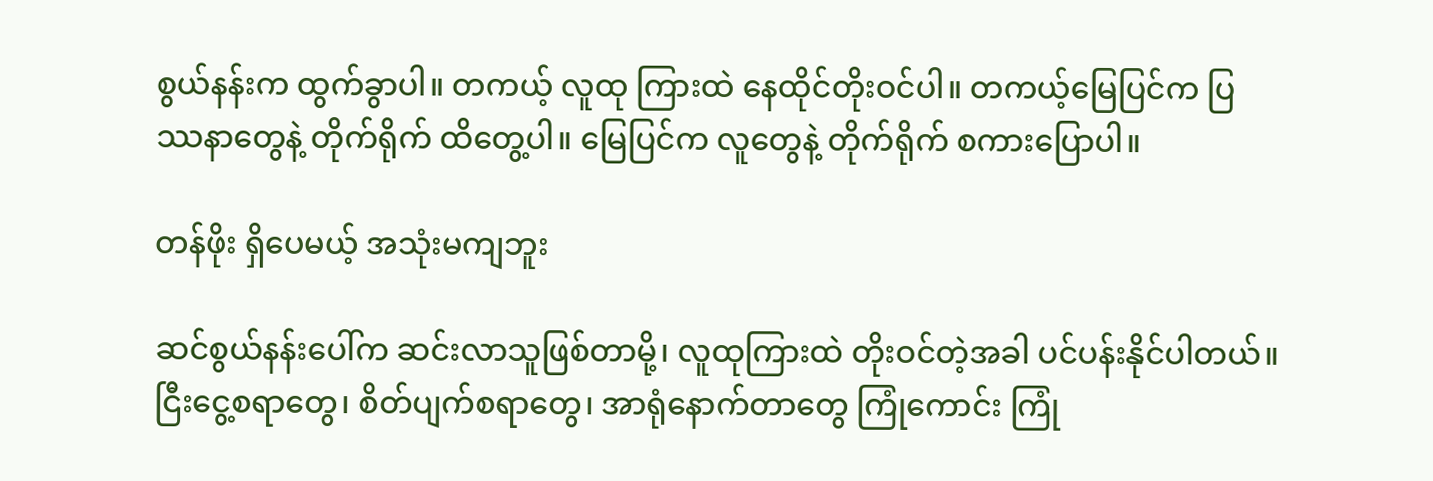စွယ်နန်းက ထွက်ခွာပါ။ တကယ့် လူထု ကြားထဲ နေထိုင်တိုးဝင်ပါ။ တကယ့်မြေပြင်က ပြဿနာတွေနဲ့ တိုက်ရိုက် ထိတွေ့ပါ။ မြေပြင်က လူတွေနဲ့ တိုက်ရိုက် စကားပြောပါ။

တန်ဖိုး ရှိပေမယ့် အသုံးမကျဘူး

ဆင်စွယ်နန်းပေါ်က ဆင်းလာသူဖြစ်တာမို့၊ လူထုကြားထဲ တိုးဝင်တဲ့အခါ ပင်ပန်းနိုင်ပါတယ်။ ငြီးငွေ့စရာတွေ၊ စိတ်ပျက်စရာတွေ၊ အာရုံနောက်တာတွေ ကြုံကောင်း ကြုံ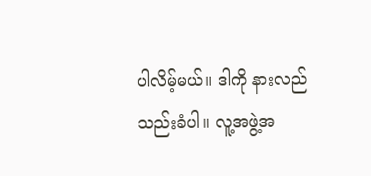ပါလိမ့်မယ်။ ဒါကို နားလည်သည်းခံပါ။ လူ့အဖွဲ့အ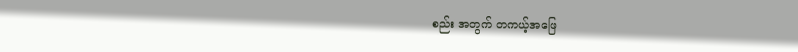စည်း အတွက် တကယ့်အဖြေ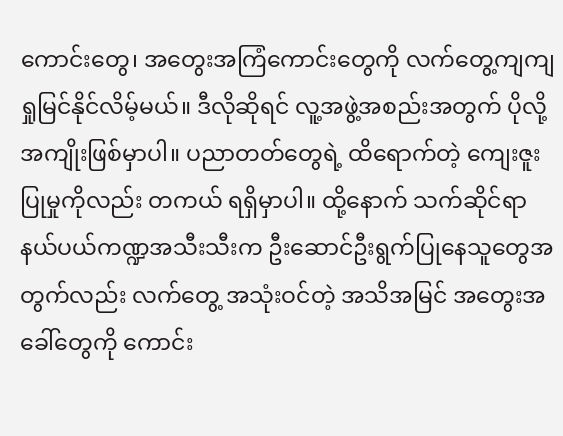ကောင်းတွေ၊ အတွေးအကြံကောင်းတွေကို လက်တွေ့ကျကျ ရှုမြင်နိုင်လိမ့်မယ်။ ဒီလိုဆိုရင် လူ့အဖွဲ့အစည်းအတွက် ပိုလို့ အကျိုးဖြစ်မှာပါ။ ပညာတတ်တွေရဲ့ ထိရောက်တဲ့ ကျေးဇူးပြုမှုကိုလည်း တကယ် ရရှိမှာပါ။ ထို့နောက် သက်ဆိုင်ရာ နယ်ပယ်ကဏ္ဍအသီးသီးက ဦးဆောင်ဦးရွက်ပြုနေသူတွေအတွက်လည်း လက်တွေ့ အသုံးဝင်တဲ့ အသိအမြင် အတွေးအခေါ်တွေကို ကောင်း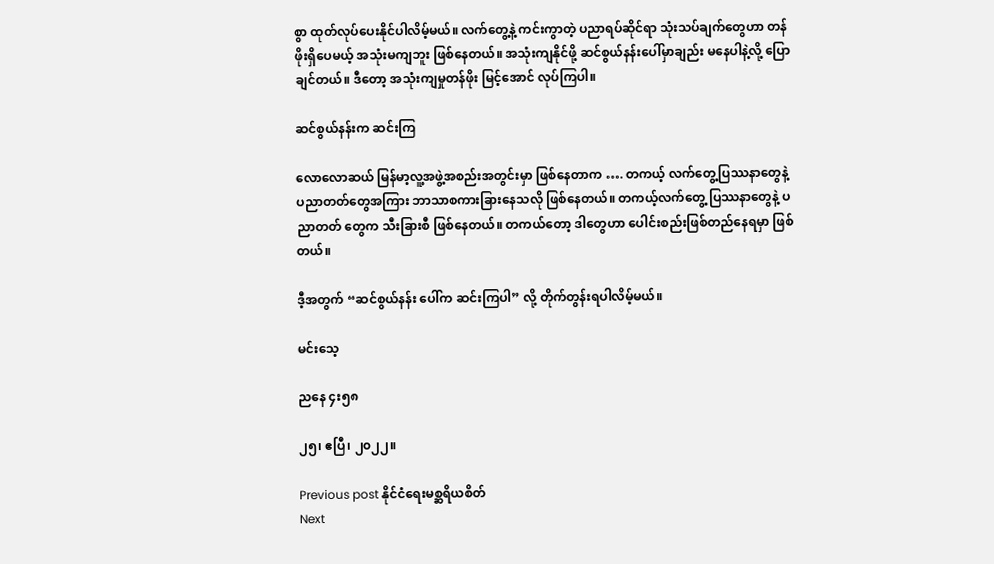စွာ ထုတ်လုပ်ပေးနိုင်ပါလိမ့်မယ်။ လက်တွေ့နဲ့ ကင်းကွာတဲ့ ပညာရပ်ဆိုင်ရာ သုံးသပ်ချက်တွေဟာ တန်ဖိုးရှိပေမယ့် အသုံးမကျဘူး ဖြစ်နေတယ်။ အသုံးကျနိုင်ဖို့ ဆင်စွယ်နန်းပေါ်မှာချည်း မနေပါနဲ့လို့ ပြောချင်တယ်။ ဒီတော့ အသုံးကျမှုတန်ဖိုး မြင့်အောင် လုပ်ကြပါ။

ဆင်စွယ်နန်းက ဆင်းကြ

လောလောဆယ် မြန်မာ့လူ့အဖွဲ့အစည်းအတွင်းမှာ ဖြစ်နေတာက …. တကယ့် လက်တွေ့ပြဿနာတွေနဲ့ ပညာတတ်တွေအကြား ဘာသာစကားခြားနေသလို ဖြစ်နေတယ်။ တကယ့်လက်တွေ့ ပြဿနာတွေနဲ့ ပညာတတ် တွေက သီးခြားစီ ဖြစ်နေတယ်။ တကယ်တော့ ဒါတွေဟာ ပေါင်းစည်းဖြစ်တည်နေရမှာ ဖြစ်တယ်။

ဒီ့အတွက် “ဆင်စွယ်နန်း ပေါ်က ဆင်းကြပါ” လို့ တိုက်တွန်းရပါလိမ့်မယ်။

မင်းသေ့

ညနေ ၄း၅၈

၂၅၊ ဧပြီ၊ ၂၀၂၂။

Previous post နိုင်ငံရေးမစ္ဆရိယစိတ်
Next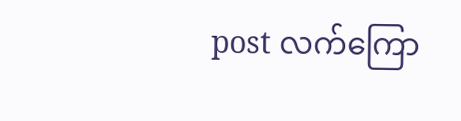post လက်ကြော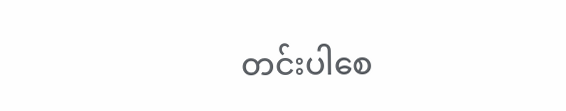တင်းပါစေ